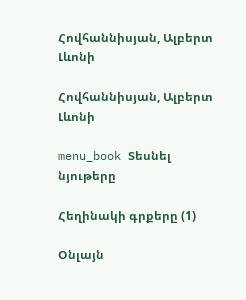Հովհաննիսյան, Ալբերտ Լևոնի

Հովհաննիսյան, Ալբերտ Լևոնի

menu_book Տեսնել նյութերը

Հեղինակի գրքերը (1)

Օնլայն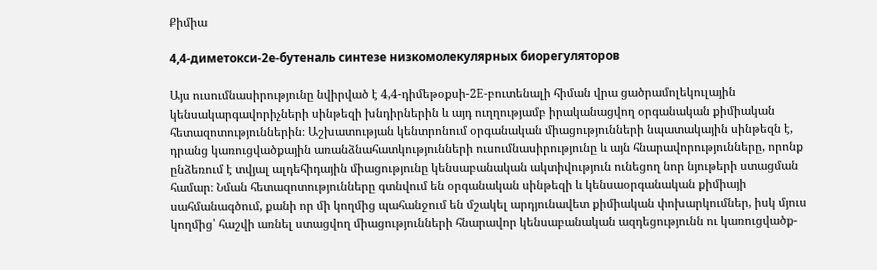Քիմիա

4,4-диметокси-2е-бутеналь синтезе низкомолекулярных биорегуляторов

Այս ուսումնասիրությունը նվիրված է 4,4-դիմեթօքսի-2E-բուտենալի հիման վրա ցածրամոլեկուլային կենսակարգավորիչների սինթեզի խնդիրներին և այդ ուղղությամբ իրականացվող օրգանական քիմիական հետազոտություններին։ Աշխատության կենտրոնում օրգանական միացությունների նպատակային սինթեզն է, դրանց կառուցվածքային առանձնահատկությունների ուսումնասիրությունը և այն հնարավորությունները, որոնք ընձեռում է տվյալ ալդեհիդային միացությունը կենսաբանական ակտիվություն ունեցող նոր նյութերի ստացման համար։ Նման հետազոտությունները գտնվում են օրգանական սինթեզի և կենսաօրգանական քիմիայի սահմանագծում, քանի որ մի կողմից պահանջում են մշակել արդյունավետ քիմիական փոխարկումներ, իսկ մյուս կողմից՝ հաշվի առնել ստացվող միացությունների հնարավոր կենսաբանական ազդեցությունն ու կառուցվածք-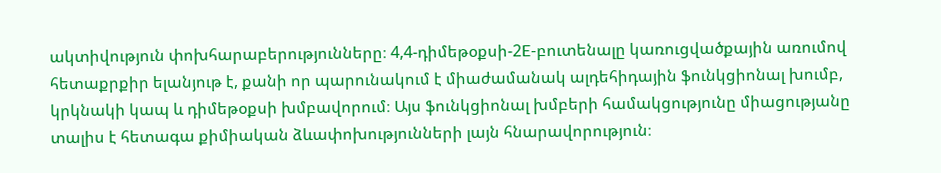ակտիվություն փոխհարաբերությունները։ 4,4-դիմեթօքսի-2E-բուտենալը կառուցվածքային առումով հետաքրքիր ելանյութ է, քանի որ պարունակում է միաժամանակ ալդեհիդային ֆունկցիոնալ խումբ, կրկնակի կապ և դիմեթօքսի խմբավորում։ Այս ֆունկցիոնալ խմբերի համակցությունը միացությանը տալիս է հետագա քիմիական ձևափոխությունների լայն հնարավորություն։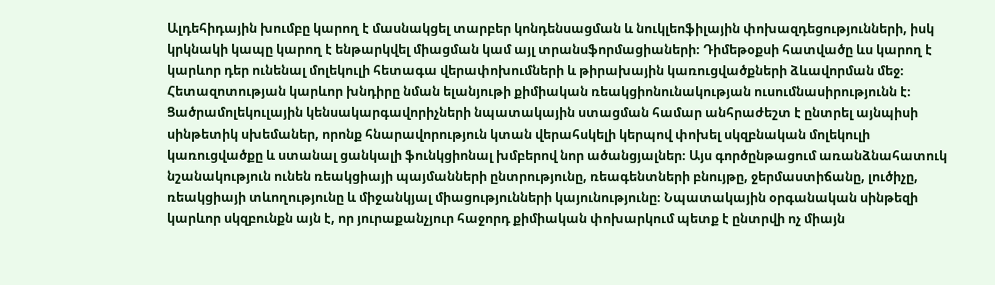Ալդեհիդային խումբը կարող է մասնակցել տարբեր կոնդենսացման և նուկլեոֆիլային փոխազդեցությունների, իսկ կրկնակի կապը կարող է ենթարկվել միացման կամ այլ տրանսֆորմացիաների։ Դիմեթօքսի հատվածը ևս կարող է կարևոր դեր ունենալ մոլեկուլի հետագա վերափոխումների և թիրախային կառուցվածքների ձևավորման մեջ։ Հետազոտության կարևոր խնդիրը նման ելանյութի քիմիական ռեակցիոնունակության ուսումնասիրությունն է։ Ցածրամոլեկուլային կենսակարգավորիչների նպատակային ստացման համար անհրաժեշտ է ընտրել այնպիսի սինթետիկ սխեմաներ, որոնք հնարավորություն կտան վերահսկելի կերպով փոխել սկզբնական մոլեկուլի կառուցվածքը և ստանալ ցանկալի ֆունկցիոնալ խմբերով նոր ածանցյալներ։ Այս գործընթացում առանձնահատուկ նշանակություն ունեն ռեակցիայի պայմանների ընտրությունը, ռեագենտների բնույթը, ջերմաստիճանը, լուծիչը, ռեակցիայի տևողությունը և միջանկյալ միացությունների կայունությունը։ Նպատակային օրգանական սինթեզի կարևոր սկզբունքն այն է, որ յուրաքանչյուր հաջորդ քիմիական փոխարկում պետք է ընտրվի ոչ միայն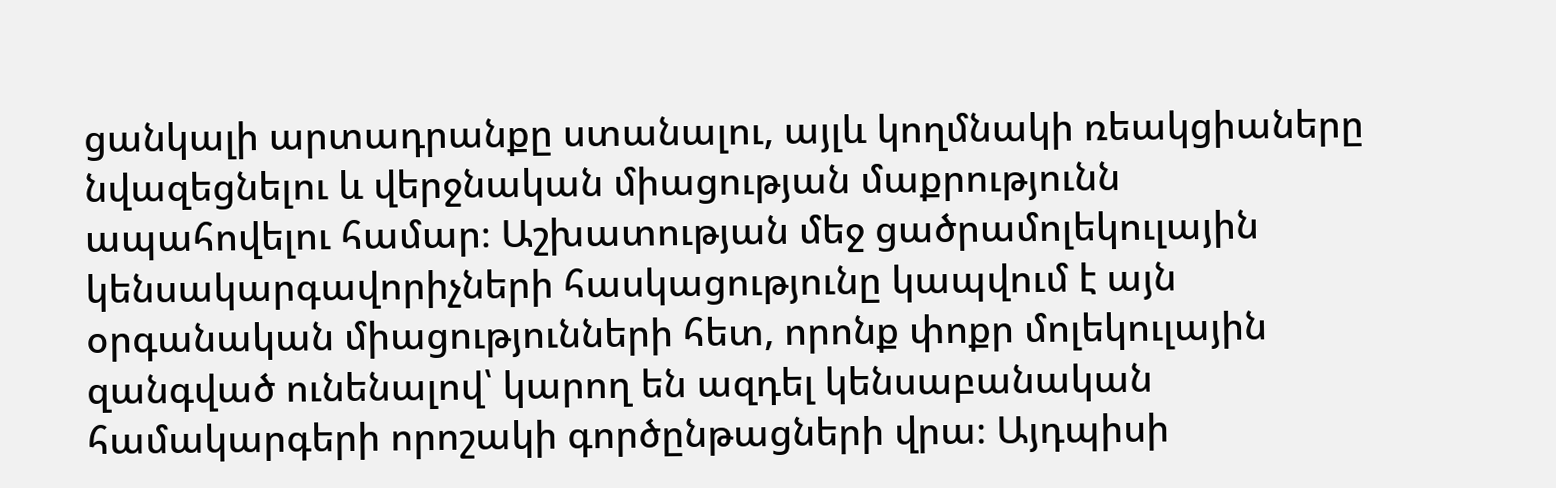ցանկալի արտադրանքը ստանալու, այլև կողմնակի ռեակցիաները նվազեցնելու և վերջնական միացության մաքրությունն ապահովելու համար։ Աշխատության մեջ ցածրամոլեկուլային կենսակարգավորիչների հասկացությունը կապվում է այն օրգանական միացությունների հետ, որոնք փոքր մոլեկուլային զանգված ունենալով՝ կարող են ազդել կենսաբանական համակարգերի որոշակի գործընթացների վրա։ Այդպիսի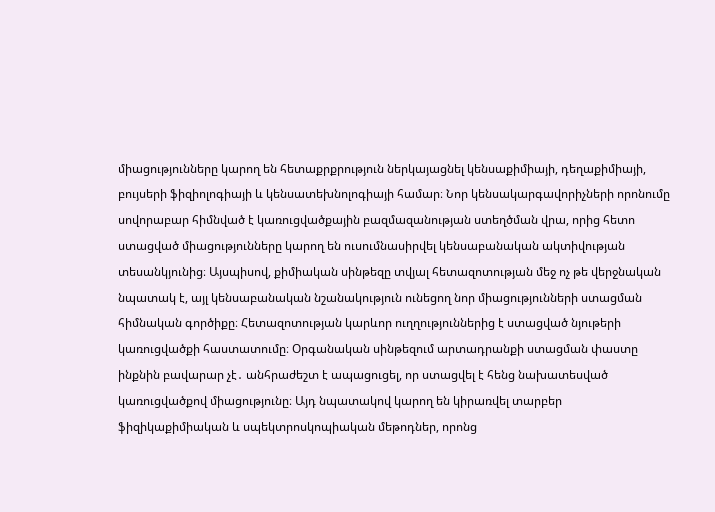միացությունները կարող են հետաքրքրություն ներկայացնել կենսաքիմիայի, դեղաքիմիայի, բույսերի ֆիզիոլոգիայի և կենսատեխնոլոգիայի համար։ Նոր կենսակարգավորիչների որոնումը սովորաբար հիմնված է կառուցվածքային բազմազանության ստեղծման վրա, որից հետո ստացված միացությունները կարող են ուսումնասիրվել կենսաբանական ակտիվության տեսանկյունից։ Այսպիսով, քիմիական սինթեզը տվյալ հետազոտության մեջ ոչ թե վերջնական նպատակ է, այլ կենսաբանական նշանակություն ունեցող նոր միացությունների ստացման հիմնական գործիքը։ Հետազոտության կարևոր ուղղություններից է ստացված նյութերի կառուցվածքի հաստատումը։ Օրգանական սինթեզում արտադրանքի ստացման փաստը ինքնին բավարար չէ․ անհրաժեշտ է ապացուցել, որ ստացվել է հենց նախատեսված կառուցվածքով միացությունը։ Այդ նպատակով կարող են կիրառվել տարբեր ֆիզիկաքիմիական և սպեկտրոսկոպիական մեթոդներ, որոնց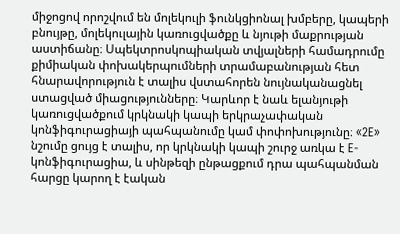միջոցով որոշվում են մոլեկուլի ֆունկցիոնալ խմբերը, կապերի բնույթը, մոլեկուլային կառուցվածքը և նյութի մաքրության աստիճանը։ Սպեկտրոսկոպիական տվյալների համադրումը քիմիական փոխակերպումների տրամաբանության հետ հնարավորություն է տալիս վստահորեն նույնականացնել ստացված միացությունները։ Կարևոր է նաև ելանյութի կառուցվածքում կրկնակի կապի երկրաչափական կոնֆիգուրացիայի պահպանումը կամ փոփոխությունը։ «2E» նշումը ցույց է տալիս, որ կրկնակի կապի շուրջ առկա է E-կոնֆիգուրացիա, և սինթեզի ընթացքում դրա պահպանման հարցը կարող է էական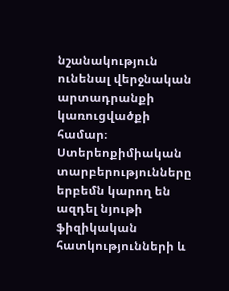նշանակություն ունենալ վերջնական արտադրանքի կառուցվածքի համար։ Ստերեոքիմիական տարբերությունները երբեմն կարող են ազդել նյութի ֆիզիկական հատկությունների և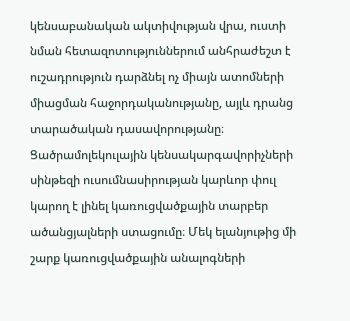կենսաբանական ակտիվության վրա, ուստի նման հետազոտություններում անհրաժեշտ է ուշադրություն դարձնել ոչ միայն ատոմների միացման հաջորդականությանը, այլև դրանց տարածական դասավորությանը։ Ցածրամոլեկուլային կենսակարգավորիչների սինթեզի ուսումնասիրության կարևոր փուլ կարող է լինել կառուցվածքային տարբեր ածանցյալների ստացումը։ Մեկ ելանյութից մի շարք կառուցվածքային անալոգների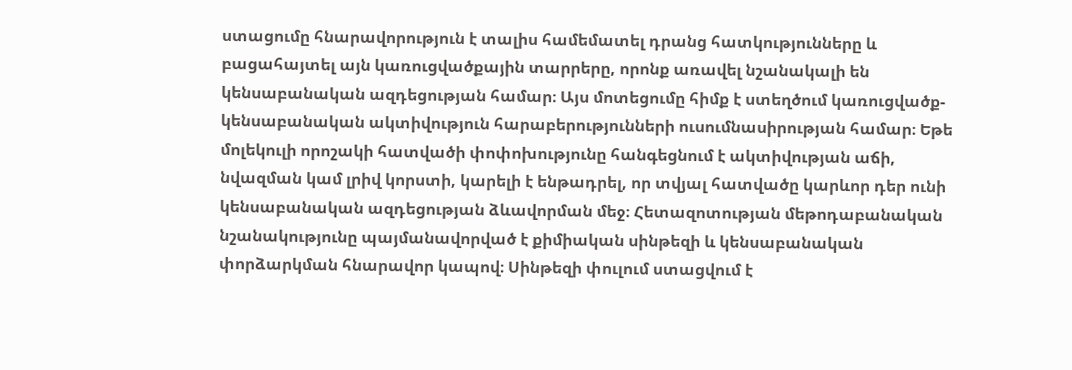ստացումը հնարավորություն է տալիս համեմատել դրանց հատկությունները և բացահայտել այն կառուցվածքային տարրերը, որոնք առավել նշանակալի են կենսաբանական ազդեցության համար։ Այս մոտեցումը հիմք է ստեղծում կառուցվածք-կենսաբանական ակտիվություն հարաբերությունների ուսումնասիրության համար։ Եթե մոլեկուլի որոշակի հատվածի փոփոխությունը հանգեցնում է ակտիվության աճի, նվազման կամ լրիվ կորստի, կարելի է ենթադրել, որ տվյալ հատվածը կարևոր դեր ունի կենսաբանական ազդեցության ձևավորման մեջ։ Հետազոտության մեթոդաբանական նշանակությունը պայմանավորված է քիմիական սինթեզի և կենսաբանական փորձարկման հնարավոր կապով։ Սինթեզի փուլում ստացվում է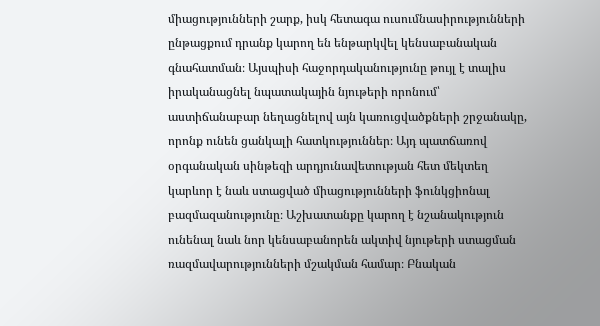միացությունների շարք, իսկ հետագա ուսումնասիրությունների ընթացքում դրանք կարող են ենթարկվել կենսաբանական գնահատման։ Այսպիսի հաջորդականությունը թույլ է տալիս իրականացնել նպատակային նյութերի որոնում՝ աստիճանաբար նեղացնելով այն կառուցվածքների շրջանակը, որոնք ունեն ցանկալի հատկություններ։ Այդ պատճառով օրգանական սինթեզի արդյունավետության հետ մեկտեղ կարևոր է նաև ստացված միացությունների ֆունկցիոնալ բազմազանությունը։ Աշխատանքը կարող է նշանակություն ունենալ նաև նոր կենսաբանորեն ակտիվ նյութերի ստացման ռազմավարությունների մշակման համար։ Բնական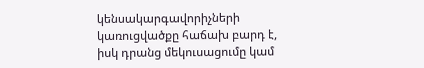կենսակարգավորիչների կառուցվածքը հաճախ բարդ է, իսկ դրանց մեկուսացումը կամ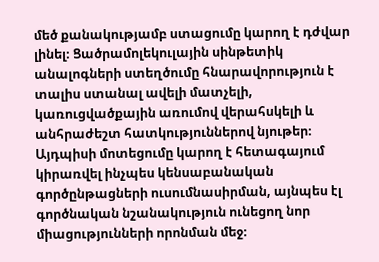մեծ քանակությամբ ստացումը կարող է դժվար լինել։ Ցածրամոլեկուլային սինթետիկ անալոգների ստեղծումը հնարավորություն է տալիս ստանալ ավելի մատչելի, կառուցվածքային առումով վերահսկելի և անհրաժեշտ հատկություններով նյութեր։ Այդպիսի մոտեցումը կարող է հետագայում կիրառվել ինչպես կենսաբանական գործընթացների ուսումնասիրման, այնպես էլ գործնական նշանակություն ունեցող նոր միացությունների որոնման մեջ։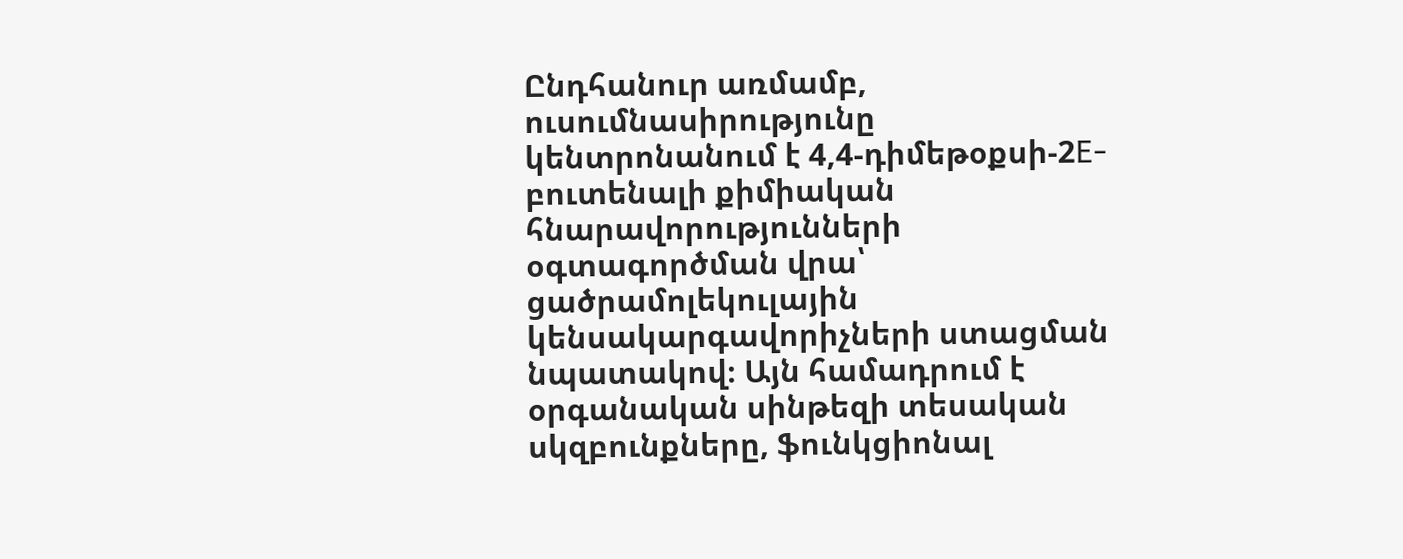Ընդհանուր առմամբ, ուսումնասիրությունը կենտրոնանում է 4,4-դիմեթօքսի-2E-բուտենալի քիմիական հնարավորությունների օգտագործման վրա՝ ցածրամոլեկուլային կենսակարգավորիչների ստացման նպատակով։ Այն համադրում է օրգանական սինթեզի տեսական սկզբունքները, ֆունկցիոնալ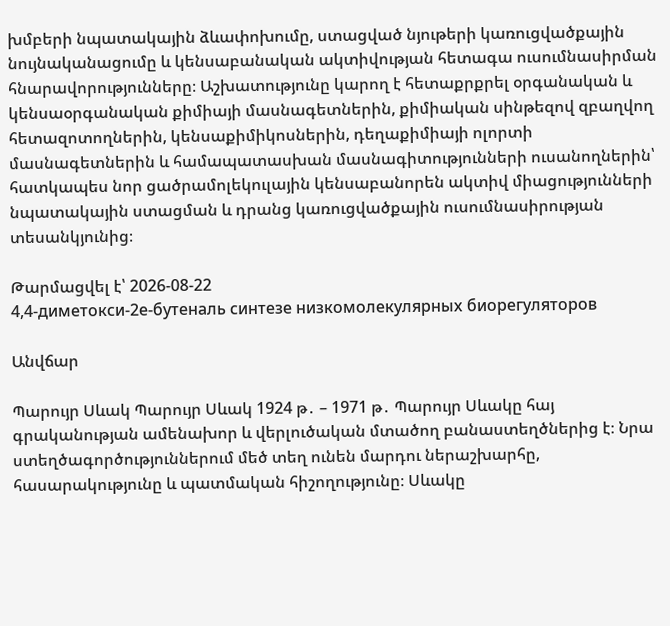խմբերի նպատակային ձևափոխումը, ստացված նյութերի կառուցվածքային նույնականացումը և կենսաբանական ակտիվության հետագա ուսումնասիրման հնարավորությունները։ Աշխատությունը կարող է հետաքրքրել օրգանական և կենսաօրգանական քիմիայի մասնագետներին, քիմիական սինթեզով զբաղվող հետազոտողներին, կենսաքիմիկոսներին, դեղաքիմիայի ոլորտի մասնագետներին և համապատասխան մասնագիտությունների ուսանողներին՝ հատկապես նոր ցածրամոլեկուլային կենսաբանորեն ակտիվ միացությունների նպատակային ստացման և դրանց կառուցվածքային ուսումնասիրության տեսանկյունից։

Թարմացվել է՝ 2026-08-22
4,4-диметокси-2е-бутеналь синтезе низкомолекулярных биорегуляторов

Անվճար

Պարույր Սևակ Պարույր Սևակ 1924 թ․ – 1971 թ․ Պարույր Սևակը հայ գրականության ամենախոր և վերլուծական մտածող բանաստեղծներից է։ Նրա ստեղծագործություններում մեծ տեղ ունեն մարդու ներաշխարհը, հասարակությունը և պատմական հիշողությունը։ Սևակը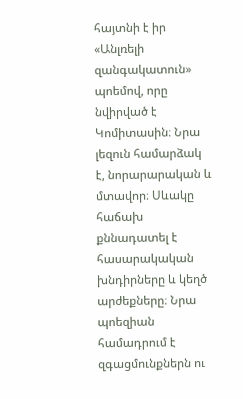հայտնի է իր «Անլռելի զանգակատուն» պոեմով, որը նվիրված է Կոմիտասին։ Նրա լեզուն համարձակ է, նորարարական և մտավոր։ Սևակը հաճախ քննադատել է հասարակական խնդիրները և կեղծ արժեքները։ Նրա պոեզիան համադրում է զգացմունքներն ու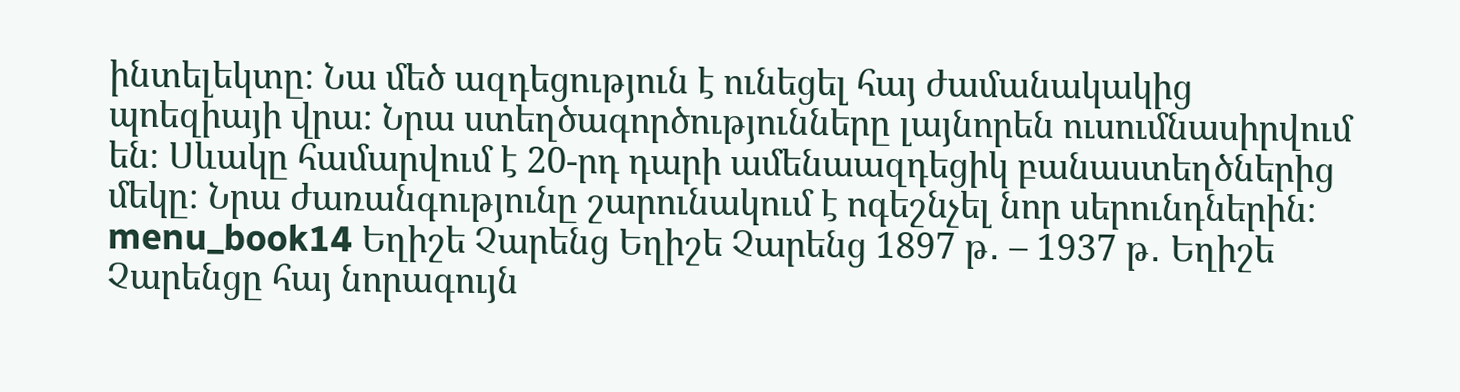ինտելեկտը։ Նա մեծ ազդեցություն է ունեցել հայ ժամանակակից պոեզիայի վրա։ Նրա ստեղծագործությունները լայնորեն ուսումնասիրվում են։ Սևակը համարվում է 20-րդ դարի ամենաազդեցիկ բանաստեղծներից մեկը։ Նրա ժառանգությունը շարունակում է ոգեշնչել նոր սերունդներին։ menu_book14 Եղիշե Չարենց Եղիշե Չարենց 1897 թ․ – 1937 թ․ Եղիշե Չարենցը հայ նորագույն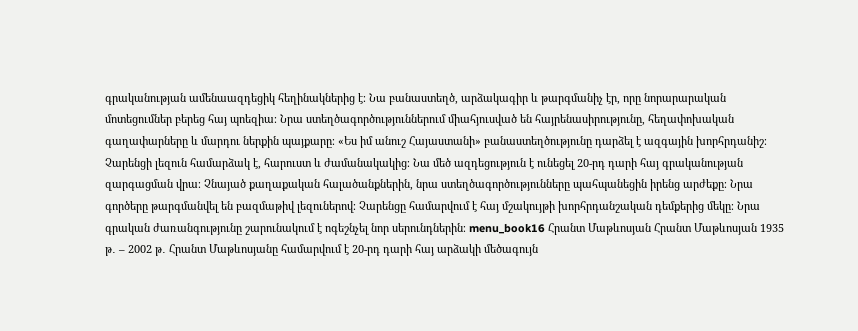գրականության ամենաազդեցիկ հեղինակներից է։ Նա բանաստեղծ, արձակագիր և թարգմանիչ էր, որը նորարարական մոտեցումներ բերեց հայ պոեզիա։ Նրա ստեղծագործություններում միահյուսված են հայրենասիրությունը, հեղափոխական գաղափարները և մարդու ներքին պայքարը։ «Ես իմ անուշ Հայաստանի» բանաստեղծությունը դարձել է ազգային խորհրդանիշ։ Չարենցի լեզուն համարձակ է, հարուստ և ժամանակակից։ Նա մեծ ազդեցություն է ունեցել 20-րդ դարի հայ գրականության զարգացման վրա։ Չնայած քաղաքական հալածանքներին, նրա ստեղծագործությունները պահպանեցին իրենց արժեքը։ Նրա գործերը թարգմանվել են բազմաթիվ լեզուներով։ Չարենցը համարվում է հայ մշակույթի խորհրդանշական դեմքերից մեկը։ Նրա գրական ժառանգությունը շարունակում է ոգեշնչել նոր սերունդներին։ menu_book16 Հրանտ Մաթևոսյան Հրանտ Մաթևոսյան 1935 թ․ – 2002 թ․ Հրանտ Մաթևոսյանը համարվում է 20-րդ դարի հայ արձակի մեծագույն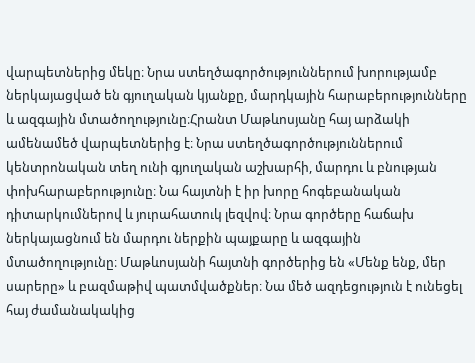վարպետներից մեկը։ Նրա ստեղծագործություններում խորությամբ ներկայացված են գյուղական կյանքը, մարդկային հարաբերությունները և ազգային մտածողությունը։Հրանտ Մաթևոսյանը հայ արձակի ամենամեծ վարպետներից է։ Նրա ստեղծագործություններում կենտրոնական տեղ ունի գյուղական աշխարհի, մարդու և բնության փոխհարաբերությունը։ Նա հայտնի է իր խորը հոգեբանական դիտարկումներով և յուրահատուկ լեզվով։ Նրա գործերը հաճախ ներկայացնում են մարդու ներքին պայքարը և ազգային մտածողությունը։ Մաթևոսյանի հայտնի գործերից են «Մենք ենք, մեր սարերը» և բազմաթիվ պատմվածքներ։ Նա մեծ ազդեցություն է ունեցել հայ ժամանակակից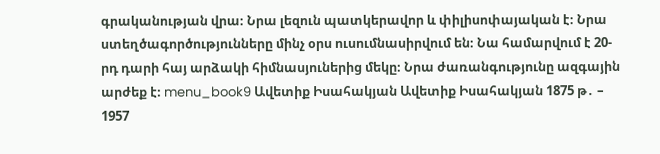գրականության վրա։ Նրա լեզուն պատկերավոր և փիլիսոփայական է։ Նրա ստեղծագործությունները մինչ օրս ուսումնասիրվում են։ Նա համարվում է 20-րդ դարի հայ արձակի հիմնասյուներից մեկը։ Նրա ժառանգությունը ազգային արժեք է։ menu_book9 Ավետիք Իսահակյան Ավետիք Իսահակյան 1875 թ․ – 1957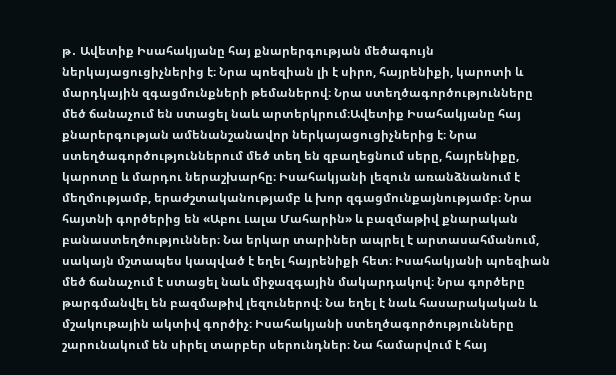թ․ Ավետիք Իսահակյանը հայ քնարերգության մեծագույն ներկայացուցիչներից է։ Նրա պոեզիան լի է սիրո, հայրենիքի, կարոտի և մարդկային զգացմունքների թեմաներով։ Նրա ստեղծագործությունները մեծ ճանաչում են ստացել նաև արտերկրում։Ավետիք Իսահակյանը հայ քնարերգության ամենանշանավոր ներկայացուցիչներից է։ Նրա ստեղծագործություններում մեծ տեղ են զբաղեցնում սերը, հայրենիքը, կարոտը և մարդու ներաշխարհը։ Իսահակյանի լեզուն առանձնանում է մեղմությամբ, երաժշտականությամբ և խոր զգացմունքայնությամբ։ Նրա հայտնի գործերից են «Աբու Լալա Մահարին» և բազմաթիվ քնարական բանաստեղծություններ։ Նա երկար տարիներ ապրել է արտասահմանում, սակայն մշտապես կապված է եղել հայրենիքի հետ։ Իսահակյանի պոեզիան մեծ ճանաչում է ստացել նաև միջազգային մակարդակով։ Նրա գործերը թարգմանվել են բազմաթիվ լեզուներով։ Նա եղել է նաև հասարակական և մշակութային ակտիվ գործիչ։ Իսահակյանի ստեղծագործությունները շարունակում են սիրել տարբեր սերունդներ։ Նա համարվում է հայ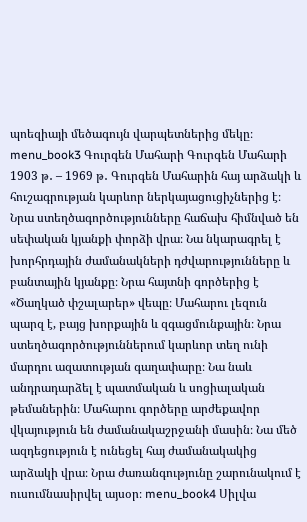պոեզիայի մեծագույն վարպետներից մեկը։ menu_book3 Գուրգեն Մահարի Գուրգեն Մահարի 1903 թ․ – 1969 թ․ Գուրգեն Մահարին հայ արձակի և հուշագրության կարևոր ներկայացուցիչներից է։ Նրա ստեղծագործությունները հաճախ հիմնված են սեփական կյանքի փորձի վրա։ Նա նկարագրել է խորհրդային ժամանակների դժվարությունները և բանտային կյանքը։ Նրա հայտնի գործերից է «Ծաղկած փշալարեր» վեպը։ Մահարու լեզուն պարզ է, բայց խորքային և զգացմունքային։ Նրա ստեղծագործություններում կարևոր տեղ ունի մարդու ազատության գաղափարը։ Նա նաև անդրադարձել է պատմական և սոցիալական թեմաներին։ Մահարու գործերը արժեքավոր վկայություն են ժամանակաշրջանի մասին։ Նա մեծ ազդեցություն է ունեցել հայ ժամանակակից արձակի վրա։ Նրա ժառանգությունը շարունակում է ուսումնասիրվել այսօր։ menu_book4 Սիլվա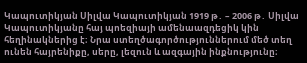Կապուտիկյան Սիլվա Կապուտիկյան 1919 թ․ – 2006 թ․ Սիլվա Կապուտիկյանը հայ պոեզիայի ամենաազդեցիկ կին հեղինակներից է։ Նրա ստեղծագործություններում մեծ տեղ ունեն հայրենիքը, սերը, լեզուն և ազգային ինքնությունը։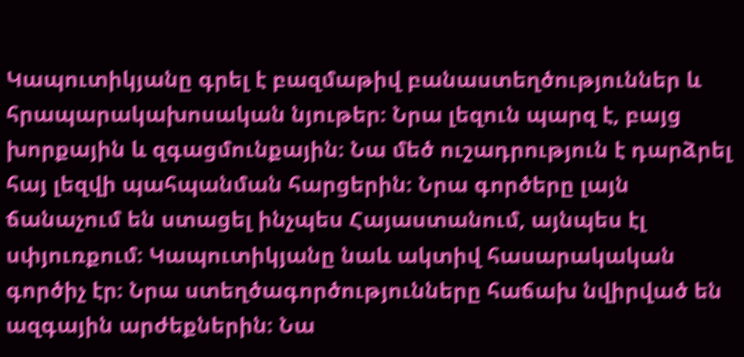Կապուտիկյանը գրել է բազմաթիվ բանաստեղծություններ և հրապարակախոսական նյութեր։ Նրա լեզուն պարզ է, բայց խորքային և զգացմունքային։ Նա մեծ ուշադրություն է դարձրել հայ լեզվի պահպանման հարցերին։ Նրա գործերը լայն ճանաչում են ստացել ինչպես Հայաստանում, այնպես էլ սփյուռքում։ Կապուտիկյանը նաև ակտիվ հասարակական գործիչ էր։ Նրա ստեղծագործությունները հաճախ նվիրված են ազգային արժեքներին։ Նա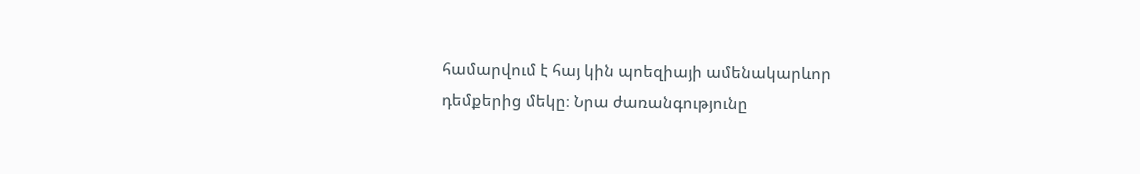համարվում է հայ կին պոեզիայի ամենակարևոր դեմքերից մեկը։ Նրա ժառանգությունը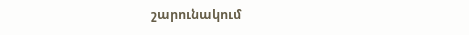շարունակում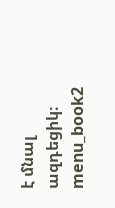է մնալ ազդեցիկ։ menu_book2